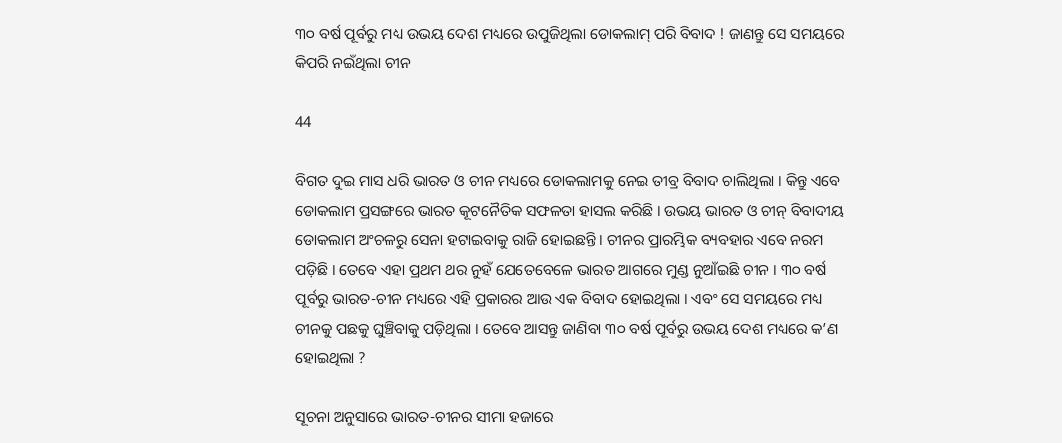୩୦ ବର୍ଷ ପୂର୍ବରୁ ମଧ୍ୟ ଉଭୟ ଦେଶ ମଧ୍ୟରେ ଉପୁଜିଥିଲା ଡୋକଲାମ୍ ପରି ବିବାଦ ! ଜାଣନ୍ତୁ ସେ ସମୟରେ କିପରି ନଇଁଥିଲା ଚୀନ

44

ବିଗତ ଦୁଇ ମାସ ଧରି ଭାରତ ଓ ଚୀନ ମଧ୍ୟରେ ଡୋକଲାମକୁ ନେଇ ତୀବ୍ର ବିବାଦ ଚାଲିଥିଲା । କିନ୍ତୁ ଏବେ ଡୋକଲାମ ପ୍ରସଙ୍ଗରେ ଭାରତ କୂଟନୈତିକ ସଫଳତା ହାସଲ କରିଛି । ଉଭୟ ଭାରତ ଓ ଚୀନ୍ ବିବାଦୀୟ ଡୋକଲାମ ଅଂଚଳରୁ ସେନା ହଟାଇବାକୁ ରାଜି ହୋଇଛନ୍ତି । ଚୀନର ପ୍ରାରମ୍ଭିକ ବ୍ୟବହାର ଏବେ ନରମ ପଡ଼ିଛି । ତେବେ ଏହା ପ୍ରଥମ ଥର ନୁହଁ ଯେତେବେଳେ ଭାରତ ଆଗରେ ମୁଣ୍ଡ ନୁଆଁଇଛି ଚୀନ । ୩୦ ବର୍ଷ ପୂର୍ବରୁ ଭାରତ-ଚୀନ ମଧ୍ୟରେ ଏହି ପ୍ରକାରର ଆଉ ଏକ ବିବାଦ ହୋଇଥିଲା । ଏବଂ ସେ ସମୟରେ ମଧ୍ୟ ଚୀନକୁ ପଛକୁ ଘୁଞ୍ଚିବାକୁ ପଡ଼ିଥିଲା । ତେବେ ଆସନ୍ତୁ ଜାଣିବା ୩୦ ବର୍ଷ ପୂର୍ବରୁ ଉଭୟ ଦେଶ ମଧ୍ୟରେ କ’ଣ ହୋଇଥିଲା ?

ସୂଚନା ଅନୁସାରେ ଭାରତ-ଚୀନର ସୀମା ହଜାରେ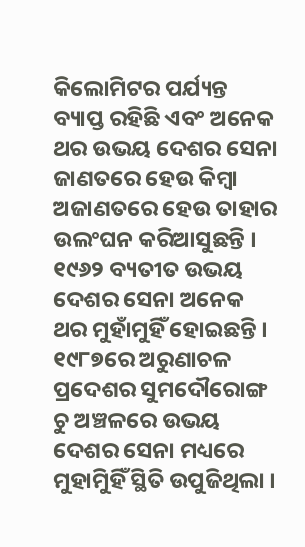କିଲୋମିଟର ପର୍ଯ୍ୟନ୍ତ ବ୍ୟାପ୍ତ ରହିଛି ଏବଂ ଅନେକ ଥର ଉଭୟ ଦେଶର ସେନା ଜାଣତରେ ହେଉ କିମ୍ବା ଅଜାଣତରେ ହେଉ ତାହାର ଉଲଂଘନ କରିଆସୁଛନ୍ତି । ୧୯୬୨ ବ୍ୟତୀତ ଉଭୟ ଦେଶର ସେନା ଅନେକ ଥର ମୁହାଁମୁହିଁ ହୋଇଛନ୍ତି । ୧୯୮୭ରେ ଅରୁଣାଚଳ ପ୍ରଦେଶର ସୁମଦୌରୋଙ୍ଗ ଚୁ ଅଞ୍ଚଳରେ ଉଭୟ ଦେଶର ସେନା ମଧ୍ୟରେ ମୁହାମୁିହିଁ ସ୍ଥିତି ଉପୁଜିଥିଲା ।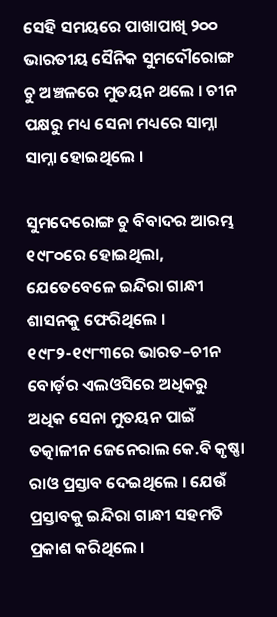ସେହି ସମୟରେ ପାଖାପାଖି ୨୦୦ ଭାରତୀୟ ସୈନିକ ସୁମଦୌରୋଙ୍ଗ ଚୁ ଅଞ୍ଚଳରେ ମୁତୟନ ଥଲେ । ଚୀନ ପକ୍ଷରୁ ମଧ୍ୟ ସେନା ମଧ୍ୟରେ ସାମ୍ନା ସାମ୍ନା ହୋଇଥିଲେ ।

ସୁମଦେରୋଙ୍ଗ ଚୁ ବିବାଦର ଆରମ୍ଭ ୧୯୮୦ରେ ହୋଇଥିଲା, ଯେତେବେଳେ ଇନ୍ଦିରା ଗାନ୍ଧୀ ଶାସନକୁ ଫେରିଥିଲେ । ୧୯୮୨-୧୯୮୩ରେ ଭାରତ–ଚୀନ ବୋର୍ଡ଼ର ଏଲଓସିରେ ଅଧିକରୁ ଅଧିକ ସେନା ମୁତୟନ ପାଇଁ ତତ୍କାଳୀନ ଜେନେରାଲ କେ.ବି କୃଷ୍ଣା ରାଓ ପ୍ରସ୍ତାବ ଦେଇଥିଲେ । ଯେଉଁ ପ୍ରସ୍ତାବକୁ ଇନ୍ଦିରା ଗାନ୍ଧୀ ସହମତି ପ୍ରକାଶ କରିଥିଲେ ।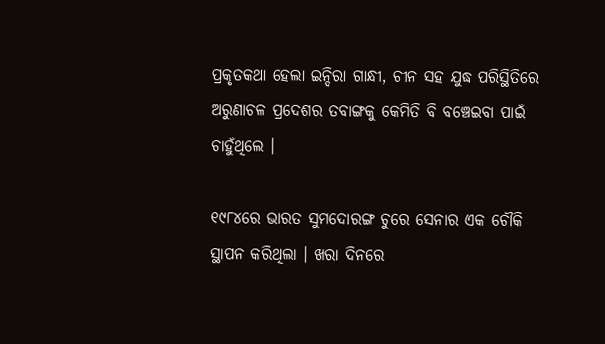ପ୍ରକୃତକଥା ହେଲା ଇନ୍ଦିରା ଗାନ୍ଧୀ, ଚୀନ ସହ ଯୁଦ୍ଧ ପରିସ୍ଥିତିରେ ଅରୁଣାଚଳ ପ୍ରଦେଶର ତବାଙ୍ଗକୁ କେମିତି ବି ବଞ୍ଚେଇବା ପାଇଁ ଚାହୁଁଥିଲେ ।

୧୯୮୪ରେ ଭାରତ ସୁମଦୋରଙ୍ଗ ଚୁରେ ସେନାର ଏକ ଚୌକି ସ୍ଥାପନ କରିଥିଲା । ଖରା ଦିନରେ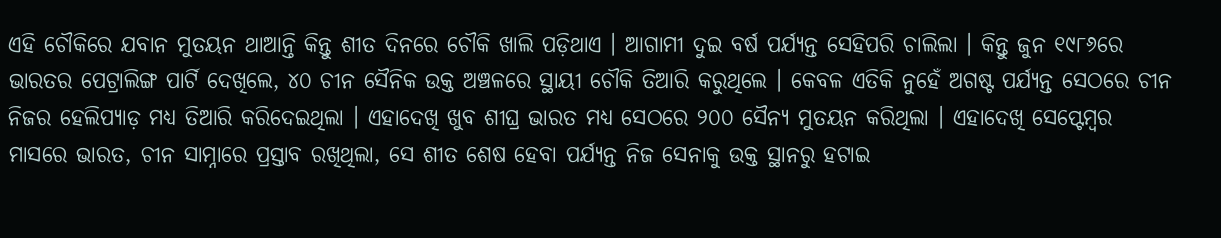ଏହି ଚୌକିରେ ଯବାନ ମୁତୟନ ଥାଆନ୍ତି କିନ୍ତୁ ଶୀତ ଦିନରେ ଚୌକି ଖାଲି ପଡ଼ିଥାଏ । ଆଗାମୀ ଦୁଇ ବର୍ଷ ପର୍ଯ୍ୟନ୍ତ ସେହିପରି ଚାଲିଲା । କିନ୍ତୁ ଜୁନ ୧୯୮୬ରେ ଭାରତର ପେଟ୍ରାଲିଙ୍ଗ ପାର୍ଟି ଦେଖିଲେ, ୪୦ ଚୀନ ସୈନିକ ଉକ୍ତ ଅଞ୍ଚଳରେ ସ୍ଥାୟୀ ଚୌକି ତିଆରି କରୁଥିଲେ । କେବଳ ଏତିକି ନୁହେଁ ଅଗଷ୍ଟ ପର୍ଯ୍ୟନ୍ତ ସେଠରେ ଚୀନ ନିଜର ହେଲିପ୍ୟାଡ଼ ମଧ୍ୟ ତିଆରି କରିଦେଇଥିଲା । ଏହାଦେଖି ଖୁବ ଶୀଘ୍ର ଭାରତ ମଧ୍ୟ ସେଠରେ ୨୦୦ ସୈନ୍ୟ ମୁତୟନ କରିଥିଲା । ଏହାଦେଖି ସେପ୍ଟେମ୍ବର ମାସରେ ଭାରତ, ଚୀନ ସାମ୍ନାରେ ପ୍ରସ୍ତାବ ରଖିଥିଲା, ସେ ଶୀତ ଶେଷ ହେବା ପର୍ଯ୍ୟନ୍ତ ନିଜ ସେନାକୁ ଉକ୍ତ ସ୍ଥାନରୁ ହଟାଇ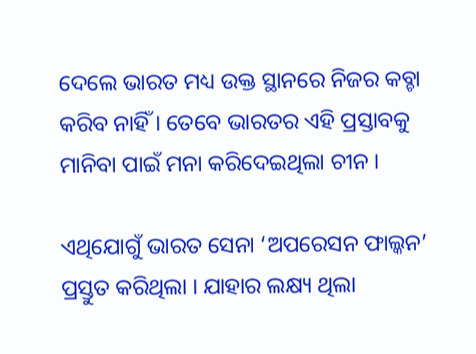ଦେଲେ ଭାରତ ମଧ୍ୟ ଉକ୍ତ ସ୍ଥାନରେ ନିଜର କବ୍ଚା କରିବ ନାହିଁ । ତେବେ ଭାରତର ଏହି ପ୍ରସ୍ତାବକୁ ମାନିବା ପାଇଁ ମନା କରିଦେଇଥିଲା ଚୀନ ।

ଏଥିଯୋଗୁଁ ଭାରତ ସେନା ‘ଅପରେସନ ଫାଲ୍କନ’ ପ୍ରସ୍ତୁତ କରିଥିଲା । ଯାହାର ଲକ୍ଷ୍ୟ ଥିଲା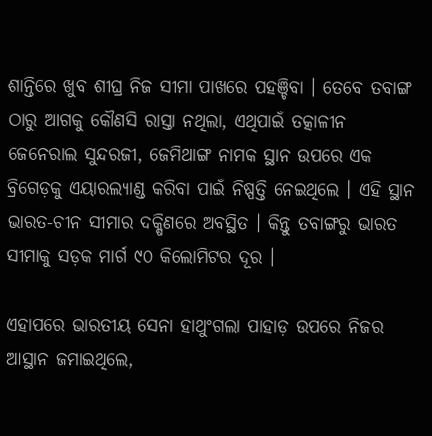ଶାନ୍ତିରେ ଖୁବ ଶୀଘ୍ର ନିଜ ସୀମା ପାଖରେ ପହଞ୍ଚିବା । ତେବେ ତବାଙ୍ଗ ଠାରୁ ଆଗକୁ କୌଣସି ରାସ୍ତା ନଥିଲା, ଏଥିପାଇଁ ତତ୍କାଳୀନ ଜେନେରାଲ ସୁନ୍ଦରଜୀ, ଜେମିଥାଙ୍ଗ ନାମକ ସ୍ଥାନ ଉପରେ ଏକ ବ୍ରିଗେଡ଼କୁ ଏୟାରଲ୍ୟାଣ୍ଡ କରିବା ପାଇଁ ନିଷ୍ପତ୍ତି ନେଇଥିଲେ । ଏହି ସ୍ଥାନ ଭାରତ-ଚୀନ ସୀମାର ଦକ୍ଷିଣରେ ଅବସ୍ଥିତ । କିନ୍ତୁ ତବାଙ୍ଗରୁ ଭାରତ ସୀମାକୁ ସଡ଼କ ମାର୍ଗ ୯୦ କିଲୋମିଟର ଦୂର ।

ଏହାପରେ ଭାରତୀୟ ସେନା ହାଥୁଂଗଲା ପାହାଡ଼ ଉପରେ ନିଜର ଆସ୍ଥାନ ଜମାଇଥିଲେ,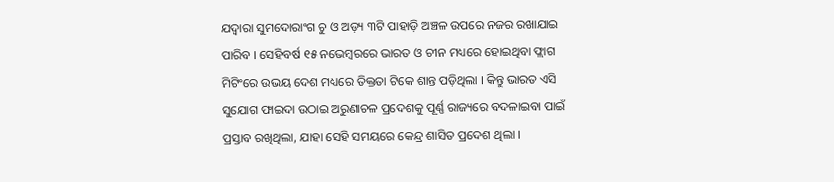ଯଦ୍ୱାରା ସୁମଦୋରାଂଗ ଚୁ ଓ ଅଡ଼୍ୟ ୩ଟି ପାହାଡ଼ି ଅଞ୍ଚଳ ଉପରେ ନଜର ରଖାଯାଇ ପାରିବ । ସେହିବର୍ଷ ୧୫ ନଭେମ୍ବରରେ ଭାରତ ଓ ଚୀନ ମଧ୍ୟରେ ହୋଇଥିବା ଫ୍ଲାଗ ମିଟିଂରେ ଉଭୟ ଦେଶ ମଧ୍ୟରେ ତିକ୍ତତା ଟିକେ ଶାନ୍ତ ପଡ଼ିଥିଲା । କିନ୍ତୁ ଭାରତ ଏସି ସୁଯୋଗ ଫାଇଦା ଉଠାଇ ଅରୁଣାଚଳ ପ୍ରଦେଶକୁ ପୂର୍ଣ୍ଣ ରାଜ୍ୟରେ ବଦଳାଇବା ପାଇଁ ପ୍ରସ୍ତାବ ରଖିଥିଲା, ଯାହା ସେହି ସମୟରେ କେନ୍ଦ୍ର ଶାସିତ ପ୍ରଦେଶ ଥିଲା ।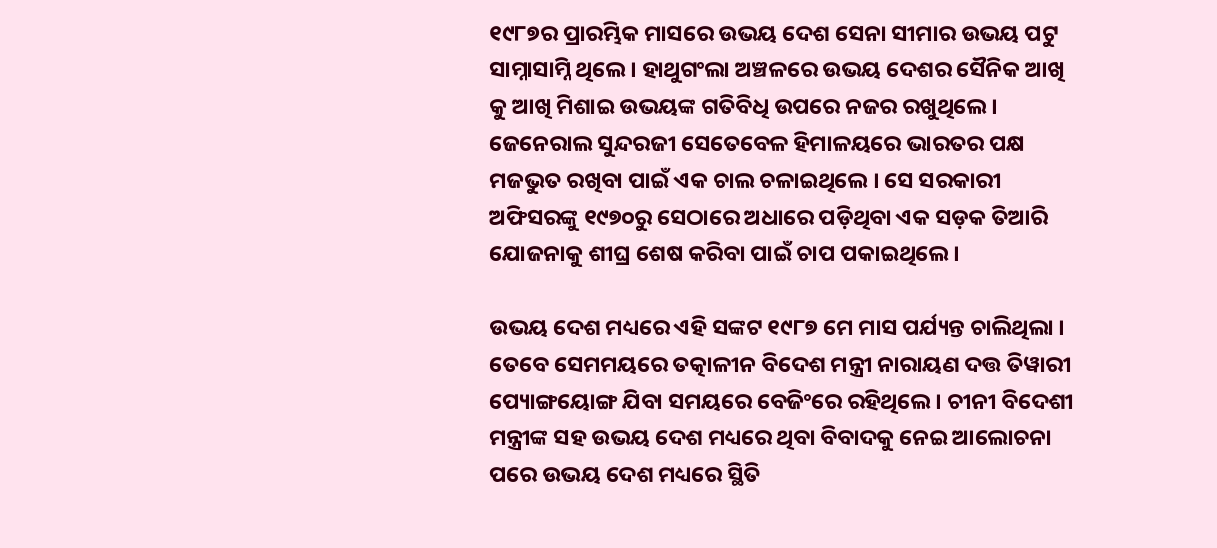୧୯୮୭ର ପ୍ରାରମ୍ଭିକ ମାସରେ ଉଭୟ ଦେଶ ସେନା ସୀମାର ଉଭୟ ପଟୁ ସାମ୍ନାସାମ୍ନି ଥିଲେ । ହାଥୁଗଂଲା ଅଞ୍ଚଳରେ ଉଭୟ ଦେଶର ସୈନିକ ଆଖି କୁ ଆଖି ମିଶାଇ ଉଭୟଙ୍କ ଗତିବିଧି ଉପରେ ନଜର ରଖୁଥିଲେ । ଜେନେରାଲ ସୁନ୍ଦରଜୀ ସେତେବେଳ ହିମାଳୟରେ ଭାରତର ପକ୍ଷ ମଜଭୁତ ରଖିବା ପାଇଁ ଏକ ଚାଲ ଚଳାଇଥିଲେ । ସେ ସରକାରୀ ଅଫିସରଙ୍କୁ ୧୯୭୦ରୁ ସେଠାରେ ଅଧାରେ ପଡ଼ିଥିବା ଏକ ସଡ଼କ ତିଆରି ଯୋଜନାକୁ ଶୀଘ୍ର ଶେଷ କରିବା ପାଇଁ ଚାପ ପକାଇଥିଲେ ।

ଉଭୟ ଦେଶ ମଧ୍ୟରେ ଏହି ସଙ୍କଟ ୧୯୮୭ ମେ ମାସ ପର୍ଯ୍ୟନ୍ତ ଚାଲିଥିଲା । ତେବେ ସେମମୟରେ ତତ୍କାଳୀନ ବିଦେଶ ମନ୍ତ୍ରୀ ନାରାୟଣ ଦତ୍ତ ତିୱାରୀ ପ୍ୟୋଙ୍ଗୟୋଙ୍ଗ ଯିବା ସମୟରେ ବେଜିଂରେ ରହିଥିଲେ । ଚୀନୀ ବିଦେଶୀ ମନ୍ତ୍ରୀଙ୍କ ସହ ଉଭୟ ଦେଶ ମଧ୍ୟରେ ଥିବା ବିବାଦକୁ ନେଇ ଆଲୋଚନା ପରେ ଉଭୟ ଦେଶ ମଧ୍ୟରେ ସ୍ଥିତି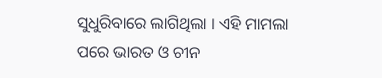ସୁଧୁରିବାରେ ଲାଗିଥିଲା । ଏହି ମାମଲା ପରେ ଭାରତ ଓ ଚୀନ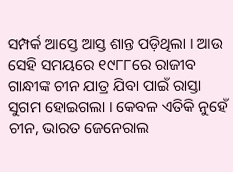ସମ୍ପର୍କ ଆସ୍ତେ ଆସ୍ତ ଶାନ୍ତ ପଡ଼ିଥିଲା । ଆଉ ସେହି ସମୟରେ ୧୯୮୮ରେ ରାଜୀବ ଗାନ୍ଧୀଙ୍କ ଚୀନ ଯାତ୍ର ଯିବା ପାଇଁ ରାସ୍ତା ସୁଗମ ହୋଇଗଲା । କେବଳ ଏତିକି ନୁହେଁ ଚୀନ, ଭାରତ ଜେନେରାଲ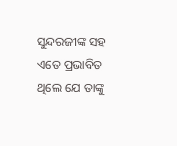ସୁନ୍ଦରଜୀଙ୍କ ସହ ଏତେ ପ୍ରଭାବିତ ଥିଲେ ଯେ ତାଙ୍କୁ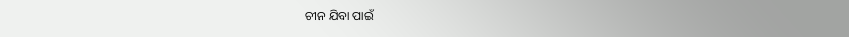ଚୀନ ଯିବା ପାଇଁ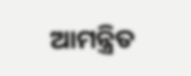ଆମନ୍ତ୍ରିତ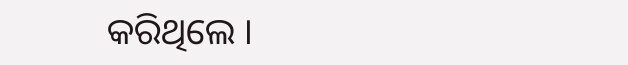କରିଥିଲେ ।